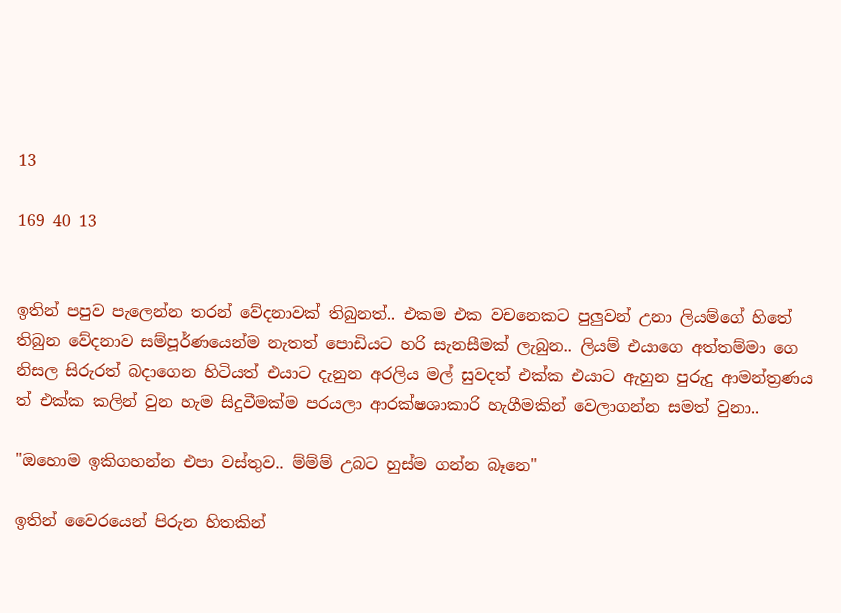13

169 40 13


ඉතින් පපුව පැලෙන්න තරන් වේදනාවක් තිබුනත්.. එකම එක වචනෙකට පුලුවන් උනා ලියම්ගේ හිතේ තිබුන වේදනාව සම්පූර්ණයෙන්ම නැතත් පොඩියට හරි සැනසීමක් ලැබුන.. ලියම් එයාගෙ අත්තම්මා ගෙ නිසල සිරුරත් බදාගෙන හිටියත් එයාට දැනුන අරලිය මල් සුවදත් එක්ක එයාට ඇහුන පුරුදු ආමන්ත්‍රණය ත් එක්ක කලින් වුන හැම සිදුවීමක්ම පරයලා ආරක්ෂශාකාරි හැගීමකින් වෙලාගන්න සමත් වුනා..

"ඔහොම ඉකිගහන්න එපා වස්තුව.. ම්ම්ම් උබට හුස්ම ගන්න බෑනෙ"

ඉතින් වෛරයෙන් පිරුන හිතකින්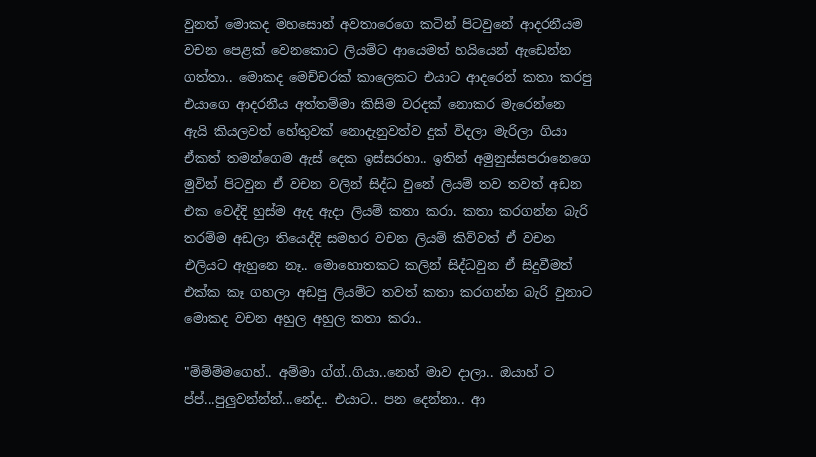වුනත් මොකද මහසොන් අවතාරෙගෙ කටින් පිටවුනේ ආදරනීයම වචන පෙළක් වෙනකොට ලියම්ට ආයෙමත් හයියෙන් ඇඩෙන්න ගත්තා.. මොකද මෙච්චරක් කාලෙකට එයාට ආදරෙන් කතා කරපු එයාගෙ ආදරනීය අත්තම්මා කිසිම වරදක් නොකර මැරෙන්නෙ ඇයි කියලවත් හේතුවක් නොදැනුවත්ව දුක් විදලා මැරිලා ගියා ඒකත් තමන්ගෙම ඇස් දෙක ඉස්සරහා.. ඉතින් අමුනුස්සපරානෙගෙ මුවින් පිටවුන ඒ වචන වලින් සිද්ධ වුනේ ලියම් තව තවත් අඩන එක වෙද්දි හුස්ම ඇද ඇදා ලියම් කතා කරා. කතා කරගන්න බැරි තරම්ම අඩලා තියෙද්දි සමහර වචන ලියම් කිව්වත් ඒ වචන එලියට ඇහුනෙ නෑ.. මොහොතකට කලින් සිද්ධවුන ඒ සිදුවීමත් එක්ක කෑ ගහලා අඩපු ලියම්ට තවත් කතා කරගන්න බැරි වුනාට මොකද වචන අහුල අහුල කතා කරා..

"ම්ම්ම්මගෙහ්.. අම්මා ග්ග්..ගියා..නෙහ් මාව දාලා.. ඔයාහ් ට ප්ප්...පුලුවන්න්න්...නේද.. එයාට.. පන දෙන්නා.. ආ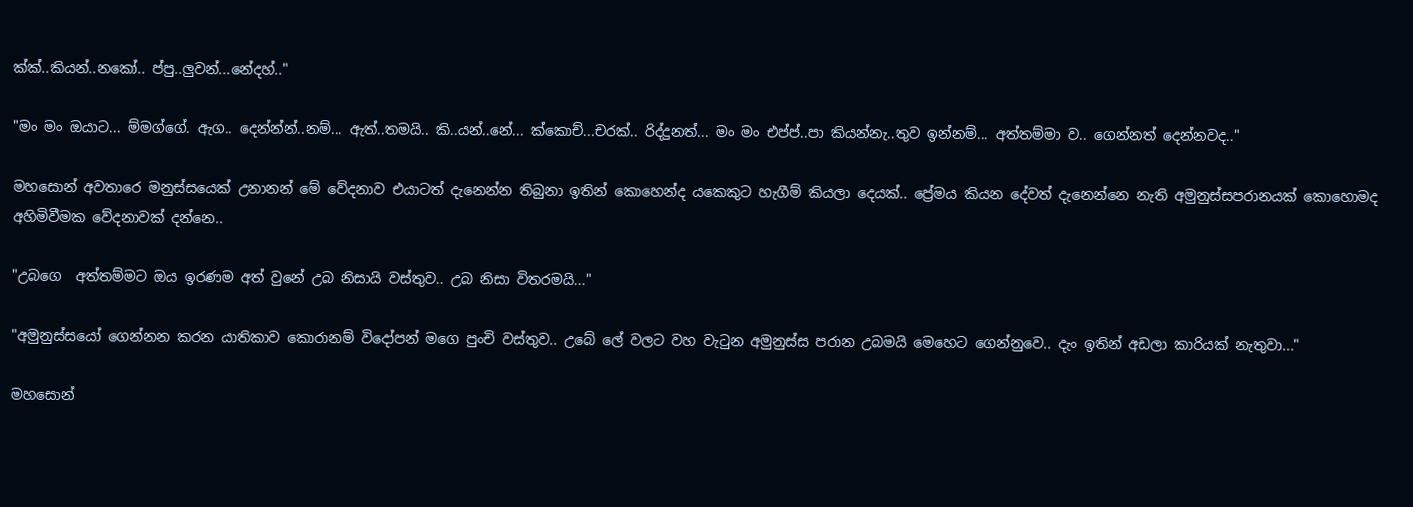ක්ක්..කියන්..නකෝ.. ප්පු..ලුවන්...නේදහ්.."

"මං මං ඔයාට... ම්මග්ගේ. ඇග.. දෙන්න්න්..නම්... ඇත්..තමයි.. කි..යන්..නේ... ක්කොච්...චරක්.. රිද්දුනත්... මං මං එප්ප්..පා කියන්නැ..තුව ඉන්නම්... අත්තම්මා ව.. ගෙන්නත් දෙන්නවද.."

මහසොන් අවතාරෙ මනුස්සයෙක් උනානන් මේ වේදනාව එයාටත් දැනෙන්න තිබුනා ඉතින් කොහෙන්ද යකෙකුට හැගීම් කියලා දෙයක්.. ප්‍රේමය කියන දේවත් දැනෙන්නෙ නැති අමුනුස්සපරානයක් කොහොමද අහිමිවීමක වේදනාවක් දන්නෙ..

"උබගෙ  අත්තම්මට ඔය ඉරණම අත් වුනේ උබ නිසායි වස්තුව.. උබ නිසා විතරමයි..."

"අමුනුස්සයෝ ගෙන්නන කරන යාතිකාව කොරානම් විදෝපන් මගෙ පුංචි වස්තුව.. උබේ ලේ වලට වහ වැටුන අමුනුස්ස පරාන උබමයි මෙහෙට ගෙන්නුවෙ.. දැං ඉතින් අඩලා කාරියක් නැතුවා..."

මහසොන්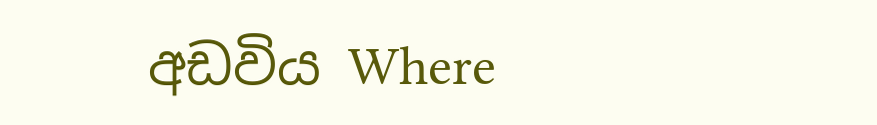අඩවිය Where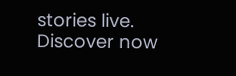stories live. Discover now